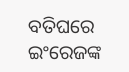ବତିଘରେ ଇଂରେଜଙ୍କ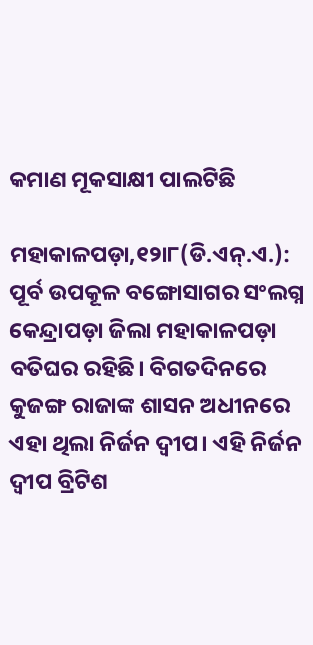କମାଣ ମୂକସାକ୍ଷୀ ପାଲଟିଛି

ମହାକାଳପଡ଼ା,୧୨ା୮(ଡି.ଏନ୍‌.ଏ.): ପୂର୍ବ ଉପକୂଳ ବଙ୍ଗୋସାଗର ସଂଲଗ୍ନ କେନ୍ଦ୍ରାପଡ଼ା ଜିଲା ମହାକାଳପଡ଼ା ବତିଘର ରହିଛି। ବିଗତଦିନରେ କୁଜଙ୍ଗ ରାଜାଙ୍କ ଶାସନ ଅଧୀନରେ ଏହା ଥିଲା ନିର୍ଜନ ଦ୍ୱୀପ। ଏହି ନିର୍ଜନ ଦ୍ୱୀପ ବ୍ରିଟିଶ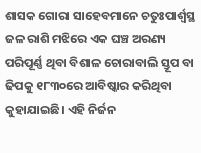ଶାସକ ଗୋରା ସାହେବମାନେ ଚତୁଃପାର୍ଶ୍ୱସ୍ଥ ଜଳ ରାଶି ମଝିରେ ଏକ ଘଞ୍ଚ ଅରଣ୍ୟ ପରିପୂର୍ଣ୍ଣ ଥିବା ବିଶାଳ ଚୋରାବାଲି ସ୍ତୂପ ବା ଢିପକୁ ୧୮୩୦ରେ ଆବିଷ୍କାର କରିଥିବା କୁହାଯାଇଛି। ଏହି ନିର୍ଜନ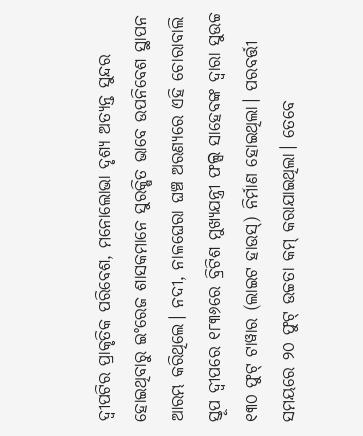ଦ୍ୱୀପଟିର ପ୍ରାକୃତିକ ପରିବେଶ, ମନୋଲୋଭା ଦୃଶ୍ୟ ଅତ୍ୟନ୍ତ ସୁନ୍ଦର ହୋଇଥିବାରୁ ଇଂରେଜ ଶାସକମାନେ ସୁରକ୍ଷିତ ଭାବେ ଉପନିବେଶ ସ୍ଥାପନ ଆରମ୍ଭ କରିଥିଲେ। ନଦୀ, ନାଳଘେରା ଘଞ୍ଚ ଅରଣ୍ୟରେ ଏହି ଚୋରାବାଲି ସ୍ତୂପ ଦ୍ୱୀପରେ ୧୮୩୬ରେ ବ୍ରିଟିଶ ମୁଖ୍ୟଯନ୍ତ୍ରୀ ଫଲ୍ସ ସାହେବଙ୍କ ଦ୍ୱାରା ସୁଉଚ୍ଚ ୧୩୦ ଫୁଟ୍‌ ଟାୱାର (ଲାଇଟ ହାଉସ୍‌) ନିର୍ମାଣ ହୋଇଥିଲା। ପରବର୍ତ୍ତୀ ସମୟରେ ୨୦ ଫୁଟ୍‌ ଉଚ୍ଚତା କମ୍‌ କରାଯାଇଥିଲା। ତେବେ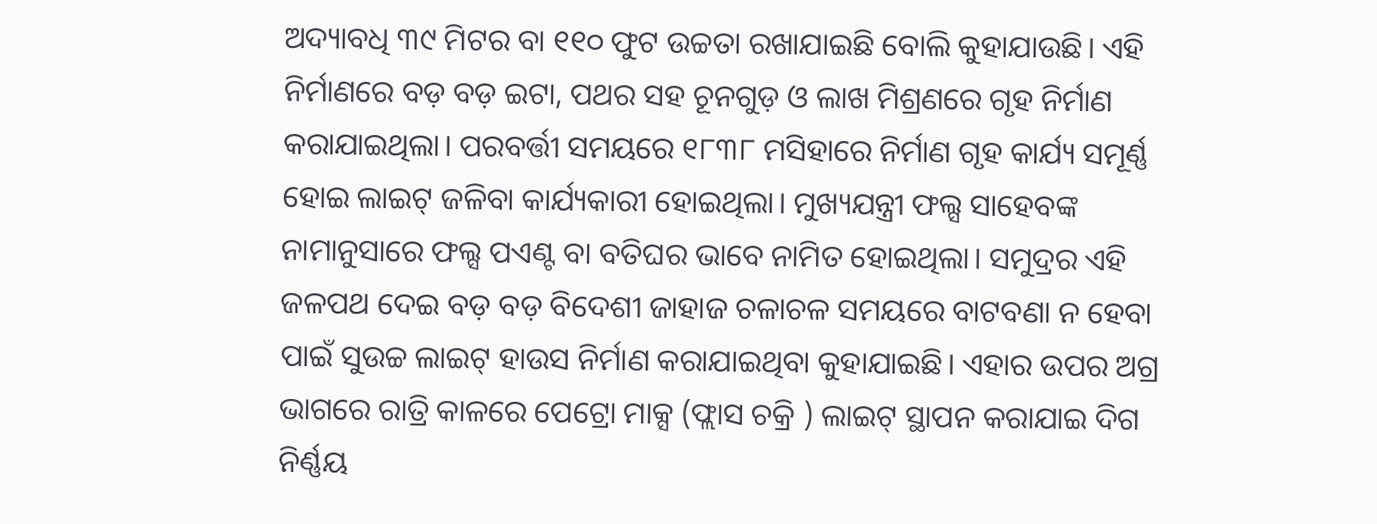ଅଦ୍ୟାବଧି ୩୯ ମିଟର ବା ୧୧୦ ଫୁଟ ଉଚ୍ଚତା ରଖାଯାଇଛି ବୋଲି କୁହାଯାଉଛି। ଏହି ନିର୍ମାଣରେ ବଡ଼ ବଡ଼ ଇଟା, ପଥର ସହ ଚୂନଗୁଡ଼ ଓ ଲାଖ ମିଶ୍ରଣରେ ଗୃହ ନିର୍ମାଣ କରାଯାଇଥିଲା। ପରବର୍ତ୍ତୀ ସମୟରେ ୧୮୩୮ ମସିହାରେ ନିର୍ମାଣ ଗୃହ କାର୍ଯ୍ୟ ସମୂର୍ଣ୍ଣ ହୋଇ ଲାଇଟ୍‌ ଜଳିବା କାର୍ଯ୍ୟକାରୀ ହୋଇଥିଲା। ମୁଖ୍ୟଯନ୍ତ୍ରୀ ଫଲ୍ସ ସାହେବଙ୍କ ନାମାନୁସାରେ ଫଲ୍ସ ପଏଣ୍ଟ ବା ବତିଘର ଭାବେ ନାମିତ ହୋଇଥିଲା। ସମୁଦ୍ରର ଏହି ଜଳପଥ ଦେଇ ବଡ଼ ବଡ଼ ବିଦେଶୀ ଜାହାଜ ଚଳାଚଳ ସମୟରେ ବାଟବଣା ନ ହେବା ପାଇଁ ସୁଉଚ୍ଚ ଲାଇଟ୍‌ ହାଉସ ନିର୍ମାଣ କରାଯାଇଥିବା କୁହାଯାଇଛି। ଏହାର ଉପର ଅଗ୍ର ଭାଗରେ ରାତ୍ରି କାଳରେ ପେଟ୍ରୋ ମାକ୍ସ (ଫ୍ଲାସ ଚକ୍ରି ) ଲାଇଟ୍‌ ସ୍ଥାପନ କରାଯାଇ ଦିଗ ନିର୍ଣ୍ଣୟ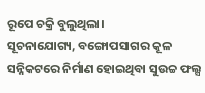ରୂପେ ଚକ୍ରି ବୁଲୁଥିଲା।
ସୂଚନାଯୋଗ୍ୟ, ବଙ୍ଗୋପସାଗର କୂଳ ସନ୍ନିକଟରେ ନିର୍ମାଣ ହୋଇଥିବା ସୁଉଚ୍ଚ ଫଲ୍ସ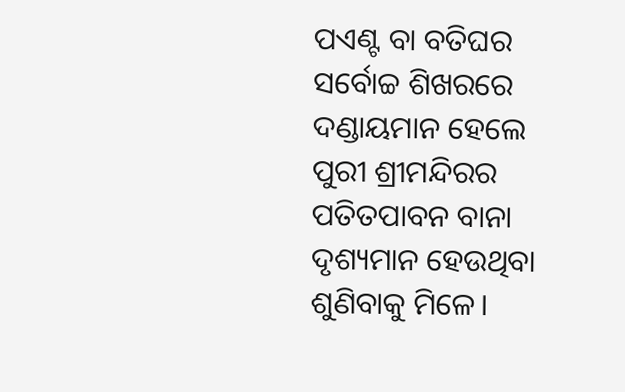ପଏଣ୍ଟ ବା ବତିଘର ସର୍ବୋଚ୍ଚ ଶିଖରରେ ଦଣ୍ଡାୟମାନ ହେଲେ ପୁରୀ ଶ୍ରୀମନ୍ଦିରର ପତିତପାବନ ବାନା ଦୃଶ୍ୟମାନ ହେଉଥିବା ଶୁଣିବାକୁ ମିଳେ।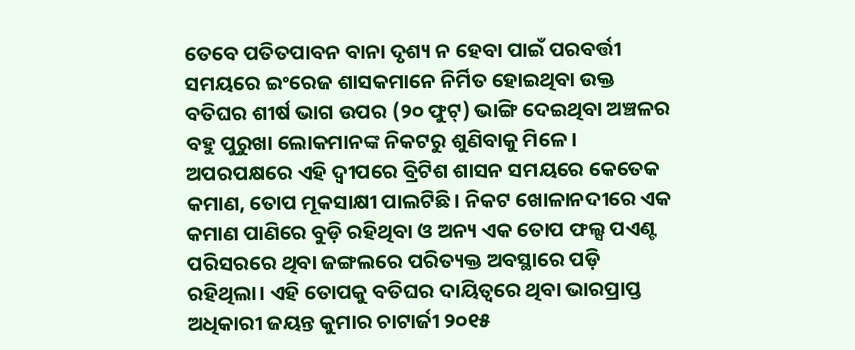ତେବେ ପତିତପାବନ ବାନା ଦୃଶ୍ୟ ନ ହେବା ପାଇଁ ପରବର୍ତ୍ତୀ ସମୟରେ ଇଂରେଜ ଶାସକମାନେ ନିର୍ମିତ ହୋଇଥିବା ଉକ୍ତ ବତିଘର ଶୀର୍ଷ ଭାଗ ଉପର (୨୦ ଫୁଟ୍‌) ଭାଙ୍ଗି ଦେଇଥିବା ଅଞ୍ଚଳର ବହୁ ପୁରୁଖା ଲୋକମାନଙ୍କ ନିକଟରୁ ଶୁଣିବାକୁ ମିଳେ। ଅପରପକ୍ଷରେ ଏହି ଦ୍ୱୀପରେ ବ୍ରିଟିଶ ଶାସନ ସମୟରେ କେତେକ କମାଣ, ତୋପ ମୂକସାକ୍ଷୀ ପାଲଟିଛି। ନିକଟ ଖୋଳାନଦୀରେ ଏକ କମାଣ ପାଣିରେ ବୁଡ଼ି ରହିଥିବା ଓ ଅନ୍ୟ ଏକ ତୋପ ଫଲ୍ସ ପଏଣ୍ଟ ପରିସରରେ ଥିବା ଜଙ୍ଗଲରେ ପରିତ୍ୟକ୍ତ ଅବସ୍ଥାରେ ପଡ଼ି ରହିଥିଲା। ଏହି ତୋପକୁ ବତିଘର ଦାୟିତ୍ୱରେ ଥିବା ଭାରପ୍ରାପ୍ତ ଅଧିକାରୀ ଜୟନ୍ତ କୁମାର ଚାଟାର୍ଜୀ ୨୦୧୫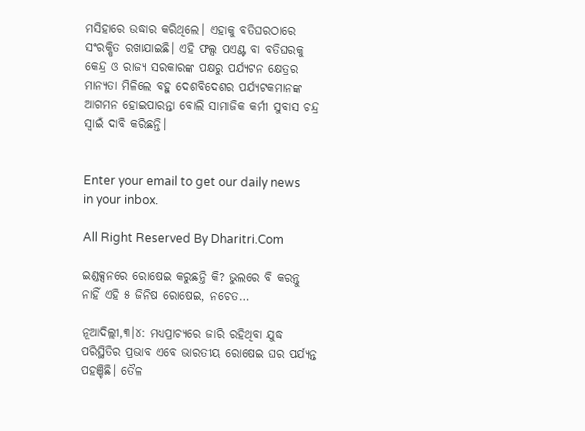ମସିହାରେ ଉଦ୍ଧାର କରିଥିଲେ। ଏହାକୁ ବତିଘରଠାରେ ସଂରକ୍ଷିତ ରଖାଯାଇଛି। ଏହି ଫଲ୍ସ ପଏଣ୍ଟ ବା ବତିଘରକୁ କେନ୍ଦ୍ର ଓ ରାଜ୍ୟ ସରକାରଙ୍କ ପକ୍ଷରୁ ପର୍ଯ୍ୟଟନ କ୍ଷେତ୍ରର ମାନ୍ୟତା ମିଳିଲେ ବହୁ ଦେଶବିଦେଶର ପର୍ଯ୍ୟଟକମାନଙ୍କ ଆଗମନ ହୋଇପାରନ୍ତା ବୋଲି ସାମାଜିକ କର୍ମୀ ସୁବାସ ଚନ୍ଦ୍ର ସ୍ବାଇଁ ଦାବି କରିଛନ୍ତି।


Enter your email to get our daily news in your inbox.

All Right Reserved By Dharitri.Com

ଇଣ୍ଡକ୍ସନରେ ରୋଷେଇ କରୁଛନ୍ତି କି? ଭୁଲରେ ବି କରନ୍ତୁ ନାହିଁ ଏହି ୫ ଜିନିଷ ରୋଷେଇ, ନଚେତ…

ନୂଆଦିଲ୍ଲୀ,୩।୪: ମଧ୍ୟପ୍ରାଚ୍ୟରେ ଜାରି ରହିଥିବା ଯୁଦ୍ଧ ପରିସ୍ଥିତିର ପ୍ରଭାବ ଏବେ ଭାରତୀୟ ରୋଷେଇ ଘର ପର୍ଯ୍ୟନ୍ତ ପହଞ୍ଚିଛି। ତୈଳ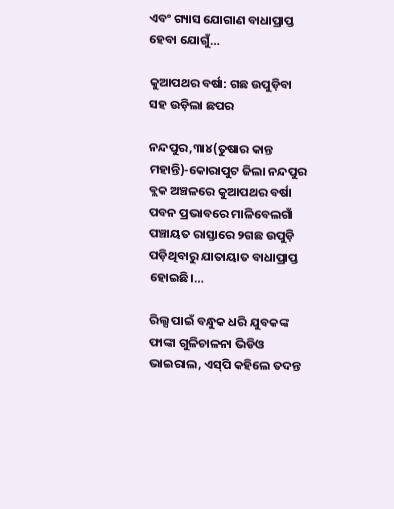ଏବଂ ଗ୍ୟାସ ଯୋଗାଣ ବାଧାପ୍ରାପ୍ତ ହେବା ଯୋଗୁଁ…

କୁଆପଥର ବର୍ଷା: ଗଛ ଉପୁଡ଼ିବା ସହ ଉଡ଼ିଲା ଛପର

ନନ୍ଦପୁର,୩ା୪(ତୁଷାର କାନ୍ତ ମହାନ୍ତି)-କୋରାପୁଟ ଜିଲା ନନ୍ଦପୁର ବ୍ଲକ ଅଞ୍ଚଳରେ କୁଆପଥର ବର୍ଷା ପବନ ପ୍ରଭାବରେ ମାଳିବେଲଗାଁ ପଞ୍ଚାୟତ ରାସ୍ତାରେ ୨ଗଛ ଉପୁଡ଼ି ପଡ଼ିଥିବାରୁ ଯାତାୟାତ ବାଧାପ୍ରାପ୍ତ ହୋଇଛି।…

ରିଲ୍ସ ପାଇଁ ବନ୍ଧୁକ ଧରି ଯୁବକଙ୍କ ଫାଙ୍କା ଗୁଳିଚାଳନା ଭିଡିଓ ଭାଇରାଲ, ଏସ୍‌ପି କହିଲେ ତଦନ୍ତ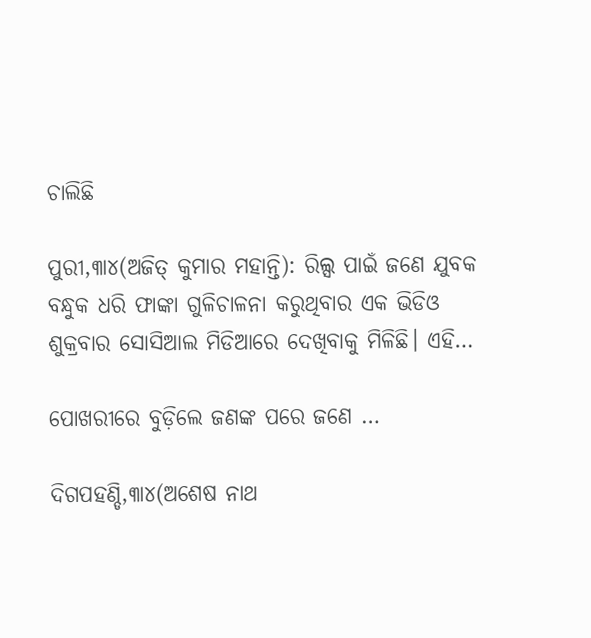ଚାଲିଛି

ପୁରୀ,୩ା୪(ଅଜିତ୍‌ କୁମାର ମହାନ୍ତି): ରିଲ୍ସ ପାଇଁ ଜଣେ ଯୁବକ ବନ୍ଧୁକ ଧରି ଫାଙ୍କା ଗୁଳିଚାଳନା କରୁଥିବାର ଏକ ଭିଡିଓ ଶୁକ୍ରବାର ସୋସିଆଲ ମିଡିଆରେ ଦେଖିବାକୁ ମିଳିଛି। ଏହି…

ପୋଖରୀରେ ବୁଡ଼ିଲେ ଜଣଙ୍କ ପରେ ଜଣେ …

ଦିଗପହଣ୍ଡି,୩ା୪(ଅଶେଷ ନାଥ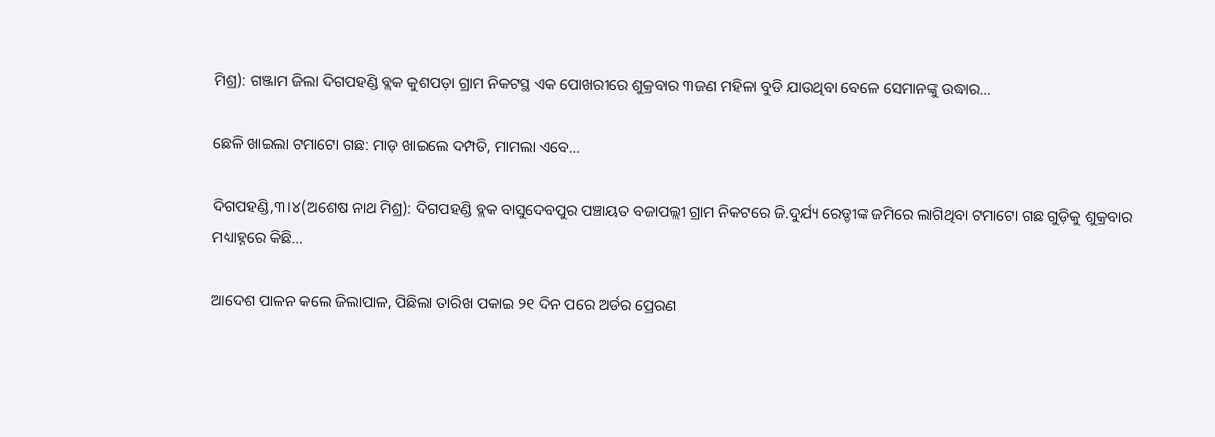ମିଶ୍ର): ଗଞ୍ଜାମ ଜିଲା ଦିଗପହଣ୍ଡି ବ୍ଲକ କୁଶପଡ଼ା ଗ୍ରାମ ନିକଟସ୍ଥ ଏକ ପୋଖରୀରେ ଶୁକ୍ରବାର ୩ଜଣ ମହିଳା ବୁଡି ଯାଉଥିବା ବେଳେ ସେମାନଙ୍କୁ ଉଦ୍ଧାର…

ଛେଳି ଖାଇଲା ଟମାଟୋ ଗଛ: ମାଡ଼ ଖାଇଲେ ଦମ୍ପତି, ମାମଲା ଏବେ…

ଦିଗପହଣ୍ଡି,୩।୪(ଅଶେଷ ନାଥ ମିଶ୍ର): ଦିଗପହଣ୍ଡି ବ୍ଲକ ବାସୁଦେବପୁର ପଞ୍ଚାୟତ ବଜାପଲ୍ଲୀ ଗ୍ରାମ ନିକଟରେ ଜି.ଦୁର୍ଯ୍ୟ ରେଡ୍ଡୀଙ୍କ ଜମିରେ ଲାଗିଥିବା ଟମାଟୋ ଗଛ ଗୁଡ଼ିକୁ ଶୁକ୍ରବାର ମଧ୍ୟାହ୍ନରେ କିଛି…

ଆଦେଶ ପାଳନ କଲେ ଜିଲାପାଳ, ପିଛିଲା ତାରିଖ ପକାଇ ୨୧ ଦିନ ପରେ ଅର୍ଡର ପ୍ରେରଣ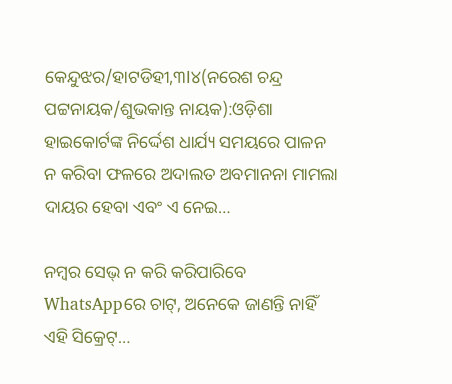କେନ୍ଦୁଝର/ହାଟଡିହୀ,୩l୪(ନରେଶ ଚନ୍ଦ୍ର ପଟ୍ଟନାୟକ/ଶୁଭକାନ୍ତ ନାୟକ):ଓଡ଼ିଶା ହାଇକୋର୍ଟଙ୍କ ନିର୍ଦ୍ଦେଶ ଧାର୍ଯ୍ୟ ସମୟରେ ପାଳନ ନ କରିବା ଫଳରେ ଅଦାଲତ ଅବମାନନା ମାମଲା ଦାୟର ହେବା ଏବଂ ଏ ନେଇ…

ନମ୍ବର ସେଭ୍‌ ନ କରି କରିପାରିବେ WhatsAppରେ ଚାଟ୍‌, ଅନେକେ ଜାଣନ୍ତି ନାହିଁ ଏହି ସିକ୍ରେଟ୍‌…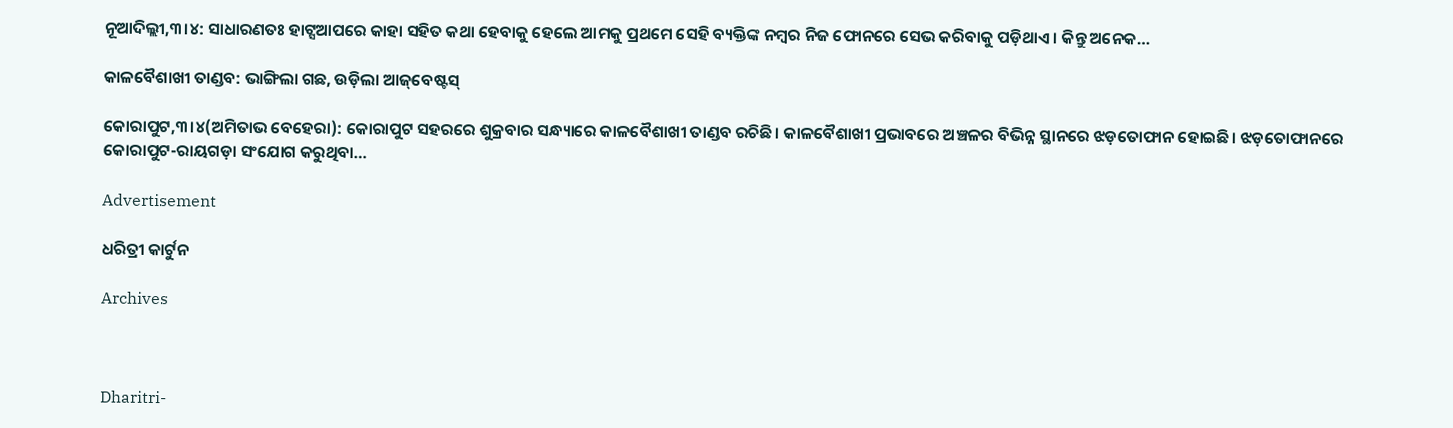ନୂଆଦିଲ୍ଲୀ,୩।୪: ସାଧାରଣତଃ ହାଟ୍ସଆପରେ କାହା ସହିତ କଥା ହେବାକୁ ହେଲେ ଆମକୁ ପ୍ରଥମେ ସେହି ବ୍ୟକ୍ତିଙ୍କ ନମ୍ବର ନିଜ ଫୋନରେ ସେଭ କରିବାକୁ ପଡ଼ିଥାଏ। କିନ୍ତୁ ଅନେକ…

କାଳବୈଶାଖୀ ତାଣ୍ଡବ: ଭାଙ୍ଗିଲା ଗଛ, ଉଡ଼ିଲା ଆଜ୍‌ବେଷ୍ଟସ୍‌

କୋରାପୁଟ,୩।୪(ଅମିତାଭ ବେହେରା): କୋରାପୁଟ ସହରରେ ଶୁକ୍ରବାର ସନ୍ଧ୍ୟାରେ କାଳବୈଶାଖୀ ତାଣ୍ଡବ ରଚିଛି। କାଳବୈଶାଖୀ ପ୍ରଭାବରେ ଅଞ୍ଚଳର ବିଭିନ୍ନ ସ୍ଥାନରେ ଝଡ଼ତୋଫାନ ହୋଇଛି। ଝଡ଼ତୋଫାନରେ କୋରାପୁଟ-ରାୟଗଡ଼ା ସଂଯୋଗ କରୁଥିବା…

Advertisement

ଧରିତ୍ରୀ କାର୍ଟୁନ

Archives



Dharitri-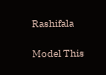Rashifala

Model This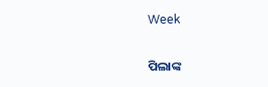Week

ପିଲାଙ୍କ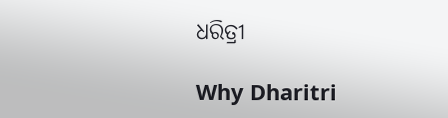ଧରିତ୍ରୀ

Why Dharitri